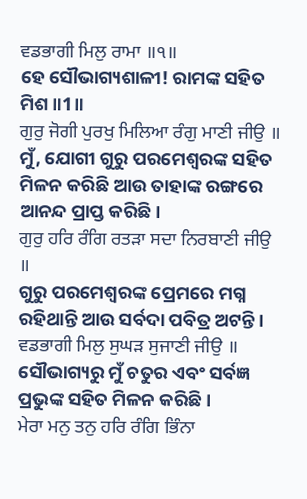ਵਡਭਾਗੀ ਮਿਲੁ ਰਾਮਾ ॥੧॥
ହେ ସୌଭାଗ୍ୟଶାଳୀ! ରାମଙ୍କ ସହିତ ମିଶ ॥1॥
ਗੁਰੁ ਜੋਗੀ ਪੁਰਖੁ ਮਿਲਿਆ ਰੰਗੁ ਮਾਣੀ ਜੀਉ ॥
ମୁଁ, ଯୋଗୀ ଗୁରୁ ପରମେଶ୍ଵରଙ୍କ ସହିତ ମିଳନ କରିଛି ଆଉ ତାହାଙ୍କ ରଙ୍ଗରେ ଆନନ୍ଦ ପ୍ରାପ୍ତ କରିଛି।
ਗੁਰੁ ਹਰਿ ਰੰਗਿ ਰਤੜਾ ਸਦਾ ਨਿਰਬਾਣੀ ਜੀਉ ॥
ଗୁରୁ ପରମେଶ୍ଵରଙ୍କ ପ୍ରେମରେ ମଗ୍ନ ରହିଥାନ୍ତି ଆଉ ସର୍ବଦା ପବିତ୍ର ଅଟନ୍ତି।
ਵਡਭਾਗੀ ਮਿਲੁ ਸੁਘੜ ਸੁਜਾਣੀ ਜੀਉ ॥
ସୌଭାଗ୍ୟରୁ ମୁଁ ଚତୁର ଏବଂ ସର୍ବଜ୍ଞ ପ୍ରଭୁଙ୍କ ସହିତ ମିଳନ କରିଛି।
ਮੇਰਾ ਮਨੁ ਤਨੁ ਹਰਿ ਰੰਗਿ ਭਿੰਨਾ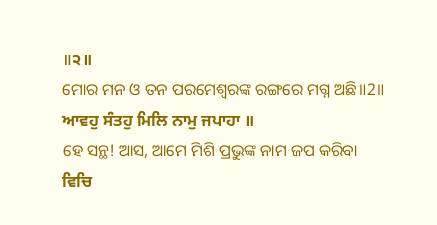॥੨॥
ମୋର ମନ ଓ ତନ ପରମେଶ୍ଵରଙ୍କ ରଙ୍ଗରେ ମଗ୍ନ ଅଛି॥2॥
ਆਵਹੁ ਸੰਤਹੁ ਮਿਲਿ ਨਾਮੁ ਜਪਾਹਾ ॥
ହେ ସନ୍ଥ! ଆସ, ଆମେ ମିଶି ପ୍ରଭୁଙ୍କ ନାମ ଜପ କରିବା
ਵਿਚਿ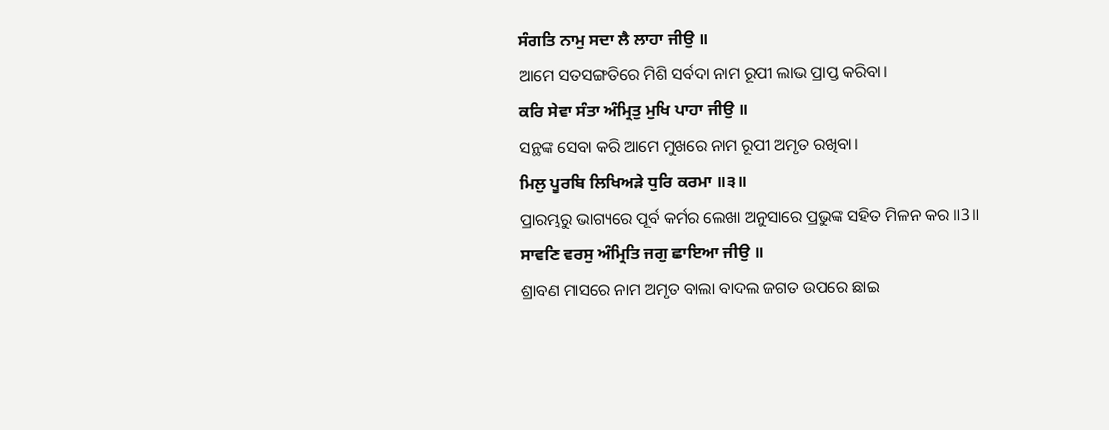ਸੰਗਤਿ ਨਾਮੁ ਸਦਾ ਲੈ ਲਾਹਾ ਜੀਉ ॥
ଆମେ ସତସଙ୍ଗତିରେ ମିଶି ସର୍ବଦା ନାମ ରୂପୀ ଲାଭ ପ୍ରାପ୍ତ କରିବା।
ਕਰਿ ਸੇਵਾ ਸੰਤਾ ਅੰਮ੍ਰਿਤੁ ਮੁਖਿ ਪਾਹਾ ਜੀਉ ॥
ସନ୍ଥଙ୍କ ସେବା କରି ଆମେ ମୁଖରେ ନାମ ରୂପୀ ଅମୃତ ରଖିବା।
ਮਿਲੁ ਪੂਰਬਿ ਲਿਖਿਅੜੇ ਧੁਰਿ ਕਰਮਾ ॥੩॥
ପ୍ରାରମ୍ଭରୁ ଭାଗ୍ୟରେ ପୂର୍ବ କର୍ମର ଲେଖା ଅନୁସାରେ ପ୍ରଭୁଙ୍କ ସହିତ ମିଳନ କର ॥3॥
ਸਾਵਣਿ ਵਰਸੁ ਅੰਮ੍ਰਿਤਿ ਜਗੁ ਛਾਇਆ ਜੀਉ ॥
ଶ୍ରାବଣ ମାସରେ ନାମ ଅମୃତ ବାଲା ବାଦଲ ଜଗତ ଉପରେ ଛାଇ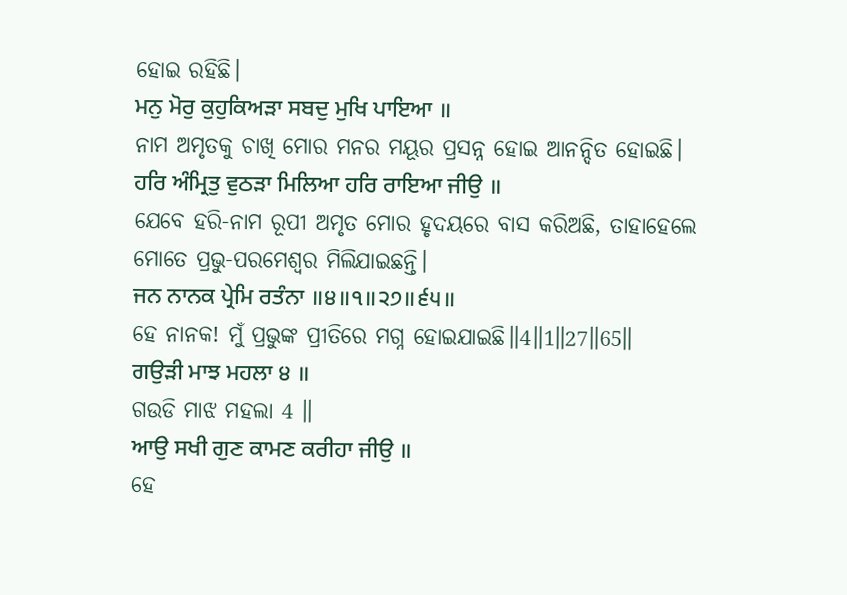ହୋଇ ରହିଛି।
ਮਨੁ ਮੋਰੁ ਕੁਹੁਕਿਅੜਾ ਸਬਦੁ ਮੁਖਿ ਪਾਇਆ ॥
ନାମ ଅମୃତକୁ ଚାଖି ମୋର ମନର ମୟୂର ପ୍ରସନ୍ନ ହୋଇ ଆନନ୍ଦିତ ହୋଇଛି।
ਹਰਿ ਅੰਮ੍ਰਿਤੁ ਵੁਠੜਾ ਮਿਲਿਆ ਹਰਿ ਰਾਇਆ ਜੀਉ ॥
ଯେବେ ହରି-ନାମ ରୂପୀ ଅମୃତ ମୋର ହୃଦୟରେ ବାସ କରିଅଛି, ତାହାହେଲେ ମୋତେ ପ୍ରଭୁ-ପରମେଶ୍ଵର ମିଲିଯାଇଛନ୍ତି।
ਜਨ ਨਾਨਕ ਪ੍ਰੇਮਿ ਰਤੰਨਾ ॥੪॥੧॥੨੭॥੬੫॥
ହେ ନାନକ! ମୁଁ ପ୍ରଭୁଙ୍କ ପ୍ରୀତିରେ ମଗ୍ନ ହୋଇଯାଇଛି॥4॥1॥27॥65॥
ਗਉੜੀ ਮਾਝ ਮਹਲਾ ੪ ॥
ଗଉଡି ମାଝ ମହଲା 4 ॥
ਆਉ ਸਖੀ ਗੁਣ ਕਾਮਣ ਕਰੀਹਾ ਜੀਉ ॥
ହେ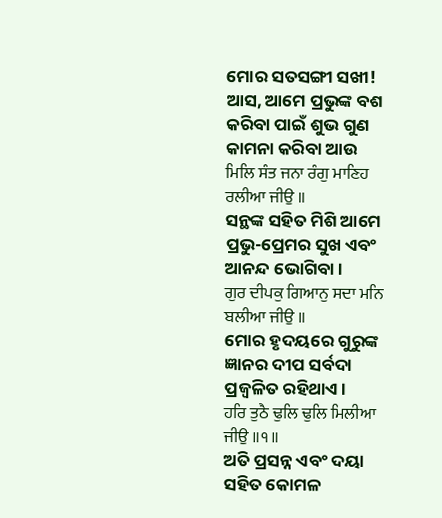ମୋର ସତସଙ୍ଗୀ ସଖୀ! ଆସ, ଆମେ ପ୍ରଭୁଙ୍କ ବଶ କରିବା ପାଇଁ ଶୁଭ ଗୁଣ କାମନା କରିବା ଆଉ
ਮਿਲਿ ਸੰਤ ਜਨਾ ਰੰਗੁ ਮਾਣਿਹ ਰਲੀਆ ਜੀਉ ॥
ସନ୍ଥଙ୍କ ସହିତ ମିଶି ଆମେ ପ୍ରଭୁ-ପ୍ରେମର ସୁଖ ଏବଂ ଆନନ୍ଦ ଭୋଗିବା।
ਗੁਰ ਦੀਪਕੁ ਗਿਆਨੁ ਸਦਾ ਮਨਿ ਬਲੀਆ ਜੀਉ ॥
ମୋର ହୃଦୟରେ ଗୁରୁଙ୍କ ଜ୍ଞାନର ଦୀପ ସର୍ବଦା ପ୍ରଜ୍ବଳିତ ରହିଥାଏ।
ਹਰਿ ਤੁਠੈ ਢੁਲਿ ਢੁਲਿ ਮਿਲੀਆ ਜੀਉ ॥੧॥
ଅତି ପ୍ରସନ୍ନ ଏବଂ ଦୟା ସହିତ କୋମଳ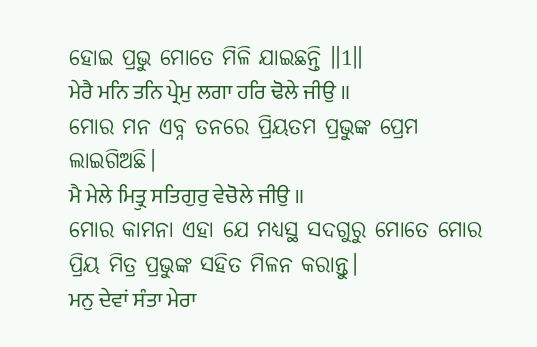ହୋଇ ପ୍ରଭୁ ମୋତେ ମିଳି ଯାଇଛନ୍ତି ॥1॥
ਮੇਰੈ ਮਨਿ ਤਨਿ ਪ੍ਰੇਮੁ ਲਗਾ ਹਰਿ ਢੋਲੇ ਜੀਉ ॥
ମୋର ମନ ଏବ୍ନ ତନରେ ପ୍ରିୟତମ ପ୍ରଭୁଙ୍କ ପ୍ରେମ ଲାଇଗିଅଛି।
ਮੈ ਮੇਲੇ ਮਿਤ੍ਰੁ ਸਤਿਗੁਰੁ ਵੇਚੋਲੇ ਜੀਉ ॥
ମୋର କାମନା ଏହା ଯେ ମଧ୍ୟସ୍ଥ ସଦଗୁରୁ ମୋତେ ମୋର ପ୍ରିୟ ମିତ୍ର ପ୍ରଭୁଙ୍କ ସହିତ ମିଳନ କରାନ୍ତୁ।
ਮਨੁ ਦੇਵਾਂ ਸੰਤਾ ਮੇਰਾ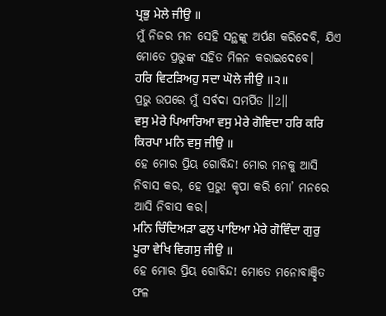ਪ੍ਰਭੁ ਮੇਲੇ ਜੀਉ ॥
ମୁଁ ନିଜର ମନ ସେହି ସନ୍ଥଙ୍କୁ ଅର୍ପଣ କରିଦେବି, ଯିଏ ମୋତେ ପ୍ରଭୁଙ୍କ ସହିତ ମିଳନ କରାଇଦେବେ।
ਹਰਿ ਵਿਟੜਿਅਹੁ ਸਦਾ ਘੋਲੇ ਜੀਉ ॥੨॥
ପ୍ରଭୁ ଉପରେ ମୁଁ ସର୍ବଦା ସମର୍ପିତ ॥2॥
ਵਸੁ ਮੇਰੇ ਪਿਆਰਿਆ ਵਸੁ ਮੇਰੇ ਗੋਵਿਦਾ ਹਰਿ ਕਰਿ ਕਿਰਪਾ ਮਨਿ ਵਸੁ ਜੀਉ ॥
ହେ ମୋର ପ୍ରିୟ ଗୋବିନ୍ଦ! ମୋର ମନକୁ ଆସି ନିବାସ କର, ହେ ପ୍ରଭୁ! କୃପା କରି ମୋ’ ମନରେ ଆସି ନିବାସ କର।
ਮਨਿ ਚਿੰਦਿਅੜਾ ਫਲੁ ਪਾਇਆ ਮੇਰੇ ਗੋਵਿੰਦਾ ਗੁਰੁ ਪੂਰਾ ਵੇਖਿ ਵਿਗਸੁ ਜੀਉ ॥
ହେ ମୋର ପ୍ରିୟ ଗୋବିନ୍ଦ! ମୋତେ ମନୋବାଞ୍ଛିତ ଫଳ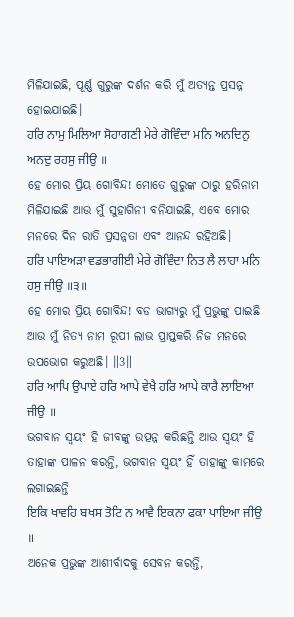ମିଳିଯାଇଛି, ପୂର୍ଣ୍ଣ ଗୁରୁଙ୍କ ଦର୍ଶନ କରି ମୁଁ ଅତ୍ୟନ୍ତ ପ୍ରସନ୍ନ ହୋଇଯାଇଛି।
ਹਰਿ ਨਾਮੁ ਮਿਲਿਆ ਸੋਹਾਗਣੀ ਮੇਰੇ ਗੋਵਿੰਦਾ ਮਨਿ ਅਨਦਿਨੁ ਅਨਦੁ ਰਹਸੁ ਜੀਉ ॥
ହେ ମୋର ପ୍ରିୟ ଗୋବିନ୍ଦ! ମୋତେ ଗୁରୁଙ୍କ ଠାରୁ ହରିନାମ ମିଳିଯାଇଛି ଆଉ ମୁଁ ସୁହାଗିନୀ ବନିଯାଇଛି, ଏବେ ମୋର ମନରେ ଦିନ ରାତି ପ୍ରସନ୍ନତା ଏବଂ ଆନନ୍ଦ ରହିଅଛି।
ਹਰਿ ਪਾਇਅੜਾ ਵਡਭਾਗੀਈ ਮੇਰੇ ਗੋਵਿੰਦਾ ਨਿਤ ਲੈ ਲਾਹਾ ਮਨਿ ਹਸੁ ਜੀਉ ॥੩॥
ହେ ମୋର ପ୍ରିୟ ଗୋବିନ୍ଦ! ବଡ ଭାଗ୍ୟରୁ ମୁଁ ପ୍ରଭୁଙ୍କୁ ପାଇଛି ଆଉ ମୁଁ ନିତ୍ୟ ନାମ ରୂପୀ ଲାଭ ପ୍ରାପ୍ତକରି ନିଜ ମନରେ ଉପଭୋଗ କରୁଅଛି। ॥3॥
ਹਰਿ ਆਪਿ ਉਪਾਏ ਹਰਿ ਆਪੇ ਵੇਖੈ ਹਰਿ ਆਪੇ ਕਾਰੈ ਲਾਇਆ ਜੀਉ ॥
ଭଗବାନ ସ୍ଵୟଂ ହି ଜୀବଙ୍କୁ ଉତ୍ପନ୍ନ କରିଛନ୍ତି ଆଉ ସ୍ଵୟଂ ହି ତାହାଙ୍କ ପାଳନ କରନ୍ତି, ଭଗବାନ ସ୍ଵୟଂ ହିଁ ତାହାଙ୍କୁ କାମରେ ଲଗାଇଛନ୍ତି
ਇਕਿ ਖਾਵਹਿ ਬਖਸ ਤੋਟਿ ਨ ਆਵੈ ਇਕਨਾ ਫਕਾ ਪਾਇਆ ਜੀਉ ॥
ଅନେକ ପ୍ରଭୁଙ୍କ ଆଶୀର୍ବାଦକୁ ସେବନ କରନ୍ତି,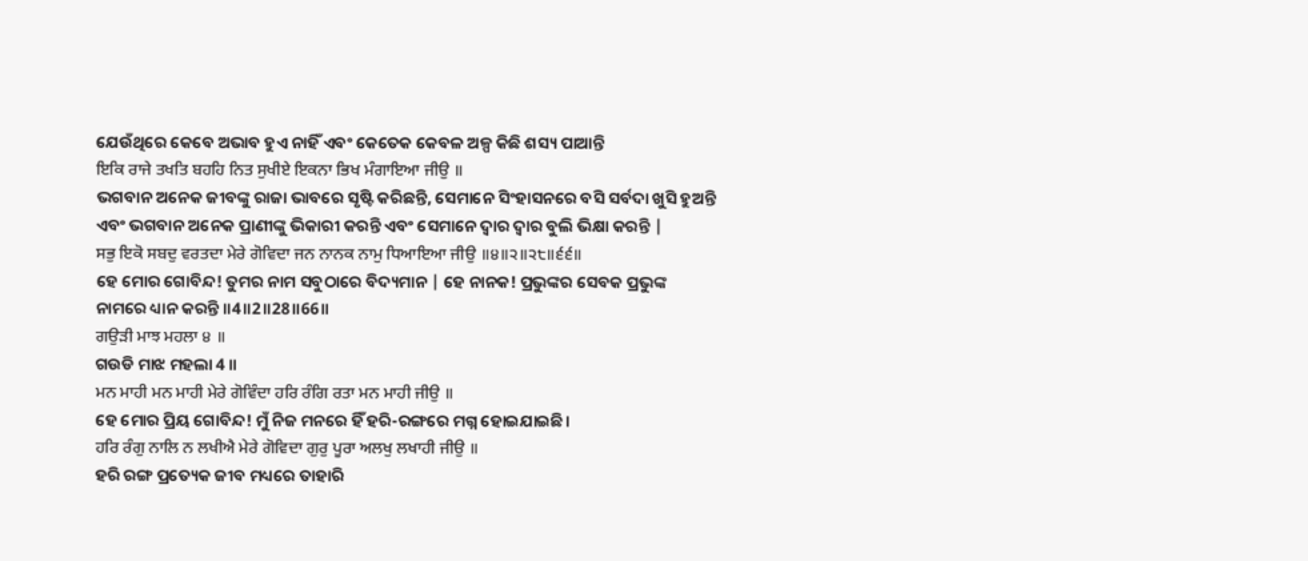ଯେଉଁଥିରେ କେବେ ଅଭାବ ହୁଏ ନାହିଁ ଏବଂ କେତେକ କେବଳ ଅଳ୍ପ କିଛି ଶସ୍ୟ ପାଆନ୍ତି
ਇਕਿ ਰਾਜੇ ਤਖਤਿ ਬਹਹਿ ਨਿਤ ਸੁਖੀਏ ਇਕਨਾ ਭਿਖ ਮੰਗਾਇਆ ਜੀਉ ॥
ଭଗବାନ ଅନେକ ଜୀବଙ୍କୁ ରାଜା ଭାବରେ ସୃଷ୍ଟି କରିଛନ୍ତି, ସେମାନେ ସିଂହାସନରେ ବସି ସର୍ବଦା ଖୁସି ହୁଅନ୍ତି ଏବଂ ଭଗବାନ ଅନେକ ପ୍ରାଣୀଙ୍କୁ ଭିକାରୀ କରନ୍ତି ଏବଂ ସେମାନେ ଦ୍ଵାର ଦ୍ଵାର ବୁଲି ଭିକ୍ଷା କରନ୍ତି |
ਸਭੁ ਇਕੋ ਸਬਦੁ ਵਰਤਦਾ ਮੇਰੇ ਗੋਵਿਦਾ ਜਨ ਨਾਨਕ ਨਾਮੁ ਧਿਆਇਆ ਜੀਉ ॥੪॥੨॥੨੮॥੬੬॥
ହେ ମୋର ଗୋବିନ୍ଦ! ତୁମର ନାମ ସବୁଠାରେ ବିଦ୍ୟମାନ | ହେ ନାନକ! ପ୍ରଭୁଙ୍କର ସେବକ ପ୍ରଭୁଙ୍କ ନାମରେ ଧ୍ୟାନ କରନ୍ତି ॥4॥2॥28॥66॥
ਗਉੜੀ ਮਾਝ ਮਹਲਾ ੪ ॥
ଗଉଡି ମାଝ ମହଲା 4 ॥
ਮਨ ਮਾਹੀ ਮਨ ਮਾਹੀ ਮੇਰੇ ਗੋਵਿੰਦਾ ਹਰਿ ਰੰਗਿ ਰਤਾ ਮਨ ਮਾਹੀ ਜੀਉ ॥
ହେ ମୋର ପ୍ରିୟ ଗୋବିନ୍ଦ! ମୁଁ ନିଜ ମନରେ ହିଁ ହରି-ରଙ୍ଗରେ ମଗ୍ନ ହୋଇଯାଇଛି।
ਹਰਿ ਰੰਗੁ ਨਾਲਿ ਨ ਲਖੀਐ ਮੇਰੇ ਗੋਵਿਦਾ ਗੁਰੁ ਪੂਰਾ ਅਲਖੁ ਲਖਾਹੀ ਜੀਉ ॥
ହରି ରଙ୍ଗ ପ୍ରତ୍ୟେକ ଜୀବ ମଧ୍ୟରେ ତାହାରି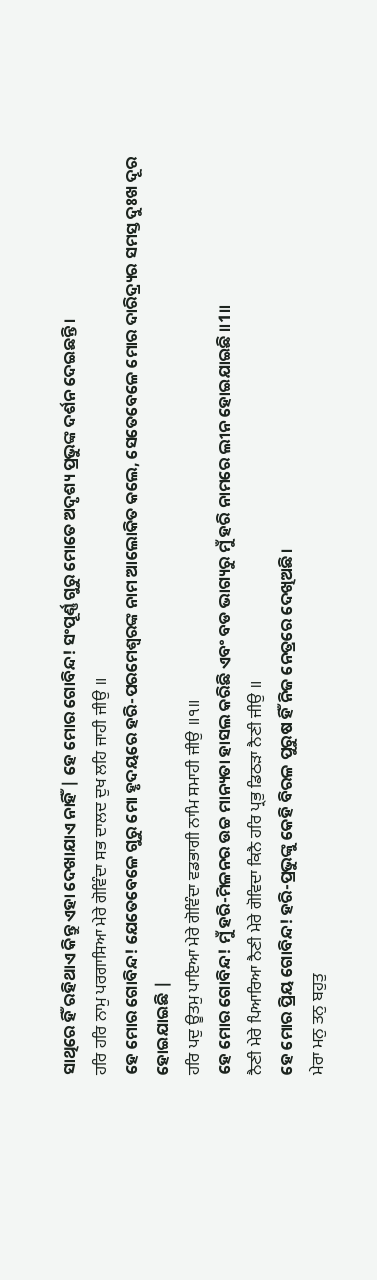ସାଥିରେ ହିଁ ରହିଥାଏ କିନ୍ତୁ ଏହା ଦେଖାଯାଏ ନାହିଁ | ହେ ମୋର ଗୋବିନ୍ଦ! ସଂପୂର୍ଣ୍ଣ ଗୁରୁ ମୋତେ ଅଦୃଶ୍ୟ ପ୍ରଭୁଙ୍କ ଦର୍ଶନ ଦେଇଛନ୍ତି।
ਹਰਿ ਹਰਿ ਨਾਮੁ ਪਰਗਾਸਿਆ ਮੇਰੇ ਗੋਵਿੰਦਾ ਸਭ ਦਾਲਦ ਦੁਖ ਲਹਿ ਜਾਹੀ ਜੀਉ ॥
ହେ ମୋର ଗୋବିନ୍ଦ! ଯେତେବେଳେ ଗୁରୁ ମୋ ହୃଦୟରେ ହରି-ପରମେଶ୍ୱରଙ୍କ ନାମ ଆଲୋକିତ କଲେ, ସେତେବେଳେ ମୋର ଦାରିଦ୍ର୍ୟର ସମସ୍ତ ଦୁଃଖ ଦୂର ହୋଇଯାଇଛି |
ਹਰਿ ਪਦੁ ਊਤਮੁ ਪਾਇਆ ਮੇਰੇ ਗੋਵਿੰਦਾ ਵਡਭਾਗੀ ਨਾਮਿ ਸਮਾਹੀ ਜੀਉ ॥੧॥
ହେ ମୋର ଗୋବିନ୍ଦ! ମୁଁ ହରି-ମିଳନର ଉଚ୍ଚ ମାନ୍ୟତା ହାସଲ କରିଛି ଏବଂ ବଡ ଭାଗ୍ୟରୁ ମୁଁ ହରି ନାମରେ ଲୀନ ହୋଇଯାଇଛି ॥1॥
ਨੈਣੀ ਮੇਰੇ ਪਿਆਰਿਆ ਨੈਣੀ ਮੇਰੇ ਗੋਵਿਦਾ ਕਿਨੈ ਹਰਿ ਪ੍ਰਭੁ ਡਿਠੜਾ ਨੈਣੀ ਜੀਉ ॥
ହେ ମୋର ପ୍ରିୟ ଗୋବିନ୍ଦ! ହରି-ପ୍ରଭୁଙ୍କୁ କେହି ବିରଳ ପୁରୁଷ ହିଁ ନିଜ ନେତ୍ରରେ ଦେଖିଅଛି।
ਮੇਰਾ ਮਨੁ ਤਨੁ ਬਹੁਤੁ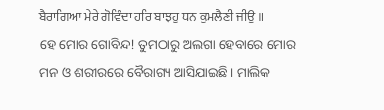ਬੈਰਾਗਿਆ ਮੇਰੇ ਗੋਵਿੰਦਾ ਹਰਿ ਬਾਝਹੁ ਧਨ ਕੁਮਲੈਣੀ ਜੀਉ ॥
ହେ ମୋର ଗୋବିନ୍ଦ! ତୁମଠାରୁ ଅଲଗା ହେବାରେ ମୋର ମନ ଓ ଶରୀରରେ ବୈରାଗ୍ୟ ଆସିଯାଇଛି। ମାଲିକ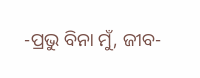-ପ୍ରଭୁ ବିନା ମୁଁ, ଜୀବ-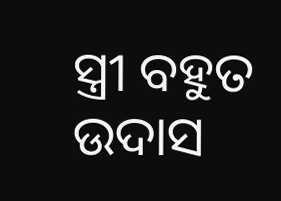ସ୍ତ୍ରୀ ବହୁତ ଉଦାସ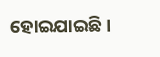ହୋଇଯାଇଛି।